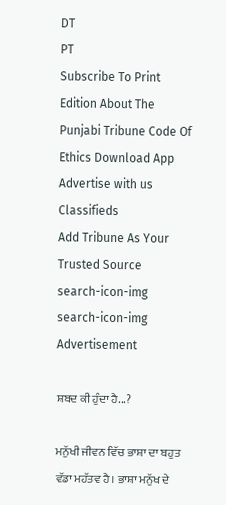DT
PT
Subscribe To Print Edition About The Punjabi Tribune Code Of Ethics Download App Advertise with us Classifieds
Add Tribune As Your Trusted Source
search-icon-img
search-icon-img
Advertisement

ਸ਼ਬਦ ਕੀ ਹੁੰਦਾ ਹੈ...?

ਮਨੁੱਖੀ ਜੀਵਨ ਵਿੱਚ ਭਾਸ਼ਾ ਦਾ ਬਹੁਤ ਵੱਡਾ ਮਹੱਤਵ ਹੈ। ਭਾਸ਼ਾ ਮਨੁੱਖ ਦੇ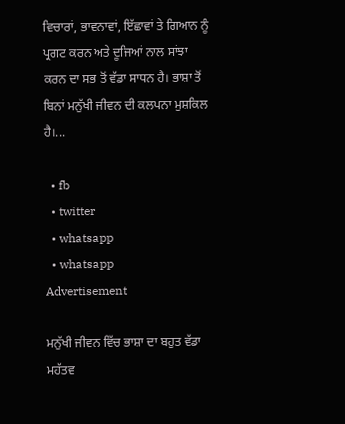ਵਿਚਾਰਾਂ, ਭਾਵਨਾਵਾਂ, ਇੱਛਾਵਾਂ ਤੇ ਗਿਆਨ ਨੂੰ ਪ੍ਰਗਟ ਕਰਨ ਅਤੇ ਦੂਜਿਆਂ ਨਾਲ ਸਾਂਝਾ ਕਰਨ ਦਾ ਸਭ ਤੋਂ ਵੱਡਾ ਸਾਧਨ ਹੈ। ਭਾਸ਼ਾ ਤੋਂ ਬਿਨਾਂ ਮਨੁੱਖੀ ਜੀਵਨ ਦੀ ਕਲਪਨਾ ਮੁਸ਼ਕਿਲ ਹੈ।...

  • fb
  • twitter
  • whatsapp
  • whatsapp
Advertisement

ਮਨੁੱਖੀ ਜੀਵਨ ਵਿੱਚ ਭਾਸ਼ਾ ਦਾ ਬਹੁਤ ਵੱਡਾ ਮਹੱਤਵ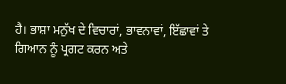ਹੈ। ਭਾਸ਼ਾ ਮਨੁੱਖ ਦੇ ਵਿਚਾਰਾਂ, ਭਾਵਨਾਵਾਂ, ਇੱਛਾਵਾਂ ਤੇ ਗਿਆਨ ਨੂੰ ਪ੍ਰਗਟ ਕਰਨ ਅਤੇ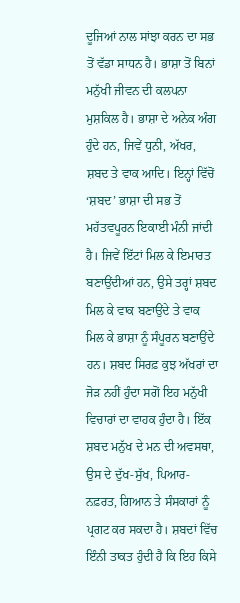ਦੂਜਿਆਂ ਨਾਲ ਸਾਂਝਾ ਕਰਨ ਦਾ ਸਭ ਤੋਂ ਵੱਡਾ ਸਾਧਨ ਹੈ। ਭਾਸ਼ਾ ਤੋਂ ਬਿਨਾਂ ਮਨੁੱਖੀ ਜੀਵਨ ਦੀ ਕਲਪਨਾ ਮੁਸ਼ਕਿਲ ਹੈ। ਭਾਸ਼ਾ ਦੇ ਅਨੇਕ ਅੰਗ ਹੁੰਦੇ ਹਨ, ਜਿਵੇਂ ਧੁਨੀ, ਅੱਖਰ, ਸ਼ਬਦ ਤੇ ਵਾਕ ਆਦਿ। ਇਨ੍ਹਾਂ ਵਿੱਚੋਂ ‘ਸ਼ਬਦ’ ਭਾਸ਼ਾ ਦੀ ਸਭ ਤੋਂ ਮਹੱਤਵਪੂਰਨ ਇਕਾਈ ਮੰਨੀ ਜਾਂਦੀ ਹੈ। ਜਿਵੇਂ ਇੱਟਾਂ ਮਿਲ ਕੇ ਇਮਾਰਤ ਬਣਾਉਂਦੀਆਂ ਹਨ, ਉਸੇ ਤਰ੍ਹਾਂ ਸ਼ਬਦ ਮਿਲ ਕੇ ਵਾਕ ਬਣਾਉਂਦੇ ਤੇ ਵਾਕ ਮਿਲ ਕੇ ਭਾਸ਼ਾ ਨੂੰ ਸੰਪੂਰਨ ਬਣਾਉਂਦੇ ਹਨ। ਸ਼ਬਦ ਸਿਰਫ਼ ਕੁਝ ਅੱਖਰਾਂ ਦਾ ਜੋੜ ਨਹੀਂ ਹੁੰਦਾ ਸਗੋਂ ਇਹ ਮਨੁੱਖੀ ਵਿਚਾਰਾਂ ਦਾ ਵਾਹਕ ਹੁੰਦਾ ਹੈ। ਇੱਕ ਸ਼ਬਦ ਮਨੁੱਖ ਦੇ ਮਨ ਦੀ ਅਵਸਥਾ, ਉਸ ਦੇ ਦੁੱਖ-ਸੁੱਖ, ਪਿਆਰ-ਨਫ਼ਰਤ, ਗਿਆਨ ਤੇ ਸੰਸਕਾਰਾਂ ਨੂੰ ਪ੍ਰਗਟ ਕਰ ਸਕਦਾ ਹੈ। ਸ਼ਬਦਾਂ ਵਿੱਚ ਇੰਨੀ ਤਾਕਤ ਹੁੰਦੀ ਹੈ ਕਿ ਇਹ ਕਿਸੇ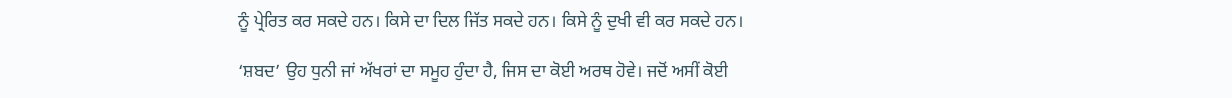ਨੂੰ ਪ੍ਰੇਰਿਤ ਕਰ ਸਕਦੇ ਹਨ। ਕਿਸੇ ਦਾ ਦਿਲ ਜਿੱਤ ਸਕਦੇ ਹਨ। ਕਿਸੇ ਨੂੰ ਦੁਖੀ ਵੀ ਕਰ ਸਕਦੇ ਹਨ।

‘ਸ਼ਬਦ’ ਉਹ ਧੁਨੀ ਜਾਂ ਅੱਖਰਾਂ ਦਾ ਸਮੂਹ ਹੁੰਦਾ ਹੈ, ਜਿਸ ਦਾ ਕੋਈ ਅਰਥ ਹੋਵੇ। ਜਦੋਂ ਅਸੀਂ ਕੋਈ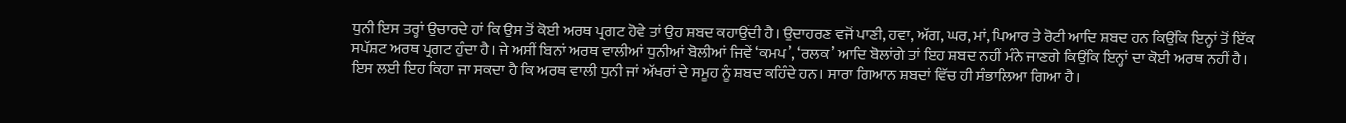ਧੁਨੀ ਇਸ ਤਰ੍ਹਾਂ ਉਚਾਰਦੇ ਹਾਂ ਕਿ ਉਸ ਤੋਂ ਕੋਈ ਅਰਥ ਪ੍ਰਗਟ ਹੋਵੇ ਤਾਂ ਉਹ ਸ਼ਬਦ ਕਹਾਉਂਦੀ ਹੈ। ਉਦਾਹਰਣ ਵਜੋਂ ਪਾਣੀ, ਹਵਾ, ਅੱਗ, ਘਰ, ਮਾਂ, ਪਿਆਰ ਤੇ ਰੋਟੀ ਆਦਿ ਸ਼ਬਦ ਹਨ ਕਿਉਂਕਿ ਇਨ੍ਹਾਂ ਤੋਂ ਇੱਕ ਸਪੱਸ਼ਟ ਅਰਥ ਪ੍ਰਗਟ ਹੁੰਦਾ ਹੈ। ਜੇ ਅਸੀਂ ਬਿਨਾਂ ਅਰਥ ਵਾਲੀਆਂ ਧੁਨੀਆਂ ਬੋਲੀਆਂ ਜਿਵੇਂ ‘ਕਮਪ’, ‘ਰਲਕ’ ਆਦਿ ਬੋਲਾਂਗੇ ਤਾਂ ਇਹ ਸ਼ਬਦ ਨਹੀਂ ਮੰਨੇ ਜਾਣਗੇ ਕਿਉਂਕਿ ਇਨ੍ਹਾਂ ਦਾ ਕੋਈ ਅਰਥ ਨਹੀਂ ਹੈ। ਇਸ ਲਈ ਇਹ ਕਿਹਾ ਜਾ ਸਕਦਾ ਹੈ ਕਿ ਅਰਥ ਵਾਲੀ ਧੁਨੀ ਜਾਂ ਅੱਖਰਾਂ ਦੇ ਸਮੂਹ ਨੂੰ ਸ਼ਬਦ ਕਹਿੰਦੇ ਹਨ। ਸਾਰਾ ਗਿਆਨ ਸ਼ਬਦਾਂ ਵਿੱਚ ਹੀ ਸੰਭਾਲਿਆ ਗਿਆ ਹੈ।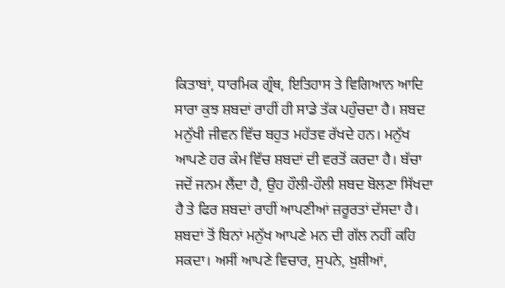ਕਿਤਾਬਾਂ, ਧਾਰਮਿਕ ਗ੍ਰੰਥ, ਇਤਿਹਾਸ ਤੇ ਵਿਗਿਆਨ ਆਦਿ ਸਾਰਾ ਕੁਝ ਸ਼ਬਦਾਂ ਰਾਹੀਂ ਹੀ ਸਾਡੇ ਤੱਕ ਪਹੁੰਚਦਾ ਹੈ। ਸ਼ਬਦ ਮਨੁੱਖੀ ਜੀਵਨ ਵਿੱਚ ਬਹੁਤ ਮਹੱਤਵ ਰੱਖਦੇ ਹਨ। ਮਨੁੱਖ ਆਪਣੇ ਹਰ ਕੰਮ ਵਿੱਚ ਸ਼ਬਦਾਂ ਦੀ ਵਰਤੋਂ ਕਰਦਾ ਹੈ। ਬੱਚਾ ਜਦੋਂ ਜਨਮ ਲੈਂਦਾ ਹੈ, ਉਹ ਹੌਲੀ-ਹੌਲੀ ਸ਼ਬਦ ਬੋਲਣਾ ਸਿੱਖਦਾ ਹੈ ਤੇ ਫਿਰ ਸ਼ਬਦਾਂ ਰਾਹੀਂ ਆਪਣੀਆਂ ਜ਼ਰੂਰਤਾਂ ਦੱਸਦਾ ਹੈ। ਸ਼ਬਦਾਂ ਤੋਂ ਬਿਨਾਂ ਮਨੁੱਖ ਆਪਣੇ ਮਨ ਦੀ ਗੱਲ ਨਹੀਂ ਕਹਿ ਸਕਦਾ। ਅਸੀਂ ਆਪਣੇ ਵਿਚਾਰ, ਸੁਪਨੇ, ਖ਼ੁਸ਼ੀਆਂ,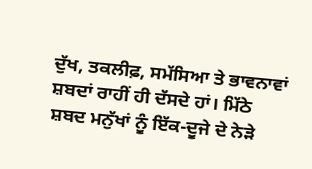ਦੁੱਖ, ਤਕਲੀਫ਼, ਸਮੱਸਿਆ ਤੇ ਭਾਵਨਾਵਾਂ ਸ਼ਬਦਾਂ ਰਾਹੀਂ ਹੀ ਦੱਸਦੇ ਹਾਂ। ਮਿੱਠੇ ਸ਼ਬਦ ਮਨੁੱਖਾਂ ਨੂੰ ਇੱਕ-ਦੂਜੇ ਦੇ ਨੇੜੇ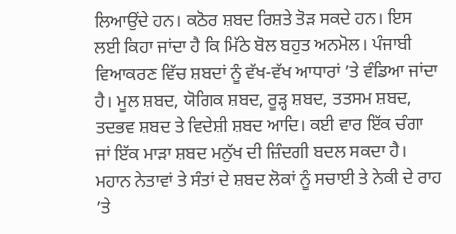ਲਿਆਉਂਦੇ ਹਨ। ਕਠੋਰ ਸ਼ਬਦ ਰਿਸ਼ਤੇ ਤੋੜ ਸਕਦੇ ਹਨ। ਇਸ ਲਈ ਕਿਹਾ ਜਾਂਦਾ ਹੈ ਕਿ ਮਿੱਠੇ ਬੋਲ ਬਹੁਤ ਅਨਮੋਲ। ਪੰਜਾਬੀ ਵਿਆਕਰਣ ਵਿੱਚ ਸ਼ਬਦਾਂ ਨੂੰ ਵੱਖ-ਵੱਖ ਆਧਾਰਾਂ ’ਤੇ ਵੰਡਿਆ ਜਾਂਦਾ ਹੈ। ਮੂਲ ਸ਼ਬਦ, ਯੋਗਿਕ ਸ਼ਬਦ, ਰੂੜ੍ਹ ਸ਼ਬਦ, ਤਤਸਮ ਸ਼ਬਦ, ਤਦਭਵ ਸ਼ਬਦ ਤੇ ਵਿਦੇਸ਼ੀ ਸ਼ਬਦ ਆਦਿ। ਕਈ ਵਾਰ ਇੱਕ ਚੰਗਾ ਜਾਂ ਇੱਕ ਮਾੜਾ ਸ਼ਬਦ ਮਨੁੱਖ ਦੀ ਜ਼ਿੰਦਗੀ ਬਦਲ ਸਕਦਾ ਹੈ। ਮਹਾਨ ਨੇਤਾਵਾਂ ਤੇ ਸੰਤਾਂ ਦੇ ਸ਼ਬਦ ਲੋਕਾਂ ਨੂੰ ਸਚਾਈ ਤੇ ਨੇਕੀ ਦੇ ਰਾਹ ’ਤੇ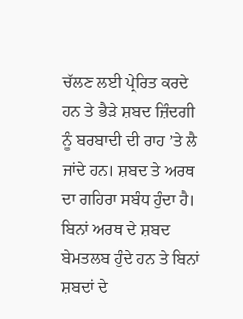ਚੱਲਣ ਲਈ ਪ੍ਰੇਰਿਤ ਕਰਦੇ ਹਨ ਤੇ ਭੈੜੇ ਸ਼ਬਦ ਜ਼ਿੰਦਗੀ ਨੂੰ ਬਰਬਾਦੀ ਦੀ ਰਾਹ ’ਤੇ ਲੈ ਜਾਂਦੇ ਹਨ। ਸ਼ਬਦ ਤੇ ਅਰਥ ਦਾ ਗਹਿਰਾ ਸਬੰਧ ਹੁੰਦਾ ਹੈ। ਬਿਨਾਂ ਅਰਥ ਦੇ ਸ਼ਬਦ ਬੇਮਤਲਬ ਹੁੰਦੇ ਹਨ ਤੇ ਬਿਨਾਂ ਸ਼ਬਦਾਂ ਦੇ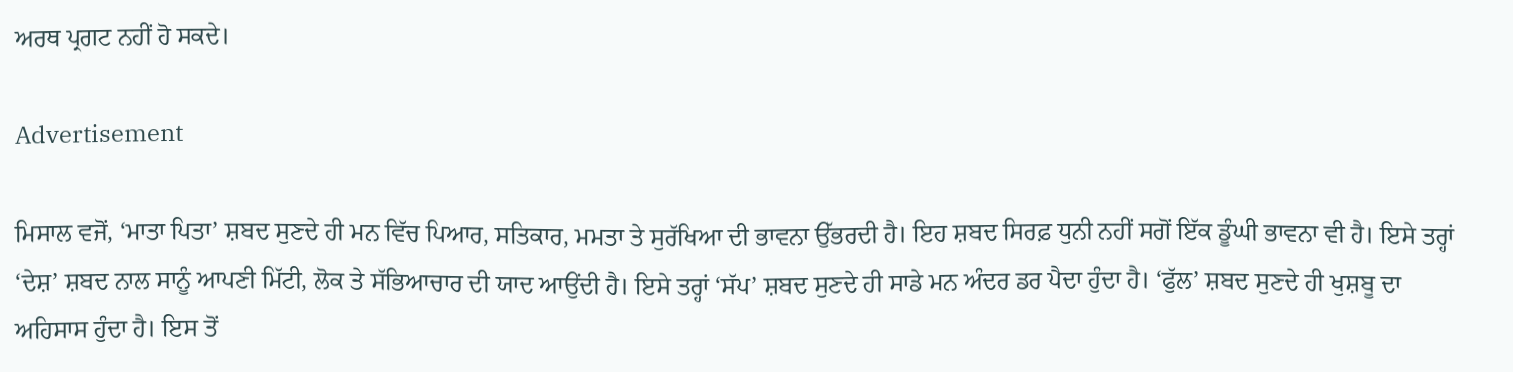ਅਰਥ ਪ੍ਰਗਟ ਨਹੀਂ ਹੋ ਸਕਦੇ।

Advertisement

ਮਿਸਾਲ ਵਜੋਂ, ‘ਮਾਤਾ ਪਿਤਾ’ ਸ਼ਬਦ ਸੁਣਦੇ ਹੀ ਮਨ ਵਿੱਚ ਪਿਆਰ, ਸਤਿਕਾਰ, ਮਮਤਾ ਤੇ ਸੁਰੱਖਿਆ ਦੀ ਭਾਵਨਾ ਉੱਭਰਦੀ ਹੈ। ਇਹ ਸ਼ਬਦ ਸਿਰਫ਼ ਧੁਨੀ ਨਹੀਂ ਸਗੋਂ ਇੱਕ ਡੂੰਘੀ ਭਾਵਨਾ ਵੀ ਹੈ। ਇਸੇ ਤਰ੍ਹਾਂ ‘ਦੇਸ਼’ ਸ਼ਬਦ ਨਾਲ ਸਾਨੂੰ ਆਪਣੀ ਮਿੱਟੀ, ਲੋਕ ਤੇ ਸੱਭਿਆਚਾਰ ਦੀ ਯਾਦ ਆਉਂਦੀ ਹੈ। ਇਸੇ ਤਰ੍ਹਾਂ ‘ਸੱਪ’ ਸ਼ਬਦ ਸੁਣਦੇ ਹੀ ਸਾਡੇ ਮਨ ਅੰਦਰ ਡਰ ਪੈਦਾ ਹੁੰਦਾ ਹੈ। ‘ਫੁੱਲ’ ਸ਼ਬਦ ਸੁਣਦੇ ਹੀ ਖੁਸ਼ਬੂ ਦਾ ਅਹਿਸਾਸ ਹੁੰਦਾ ਹੈ। ਇਸ ਤੋਂ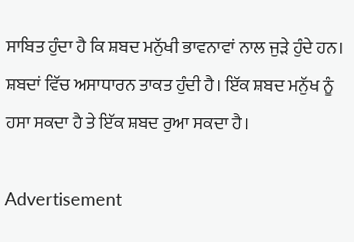ਸਾਬਿਤ ਹੁੰਦਾ ਹੈ ਕਿ ਸ਼ਬਦ ਮਨੁੱਖੀ ਭਾਵਨਾਵਾਂ ਨਾਲ ਜੁੜੇ ਹੁੰਦੇ ਹਨ। ਸ਼ਬਦਾਂ ਵਿੱਚ ਅਸਾਧਾਰਨ ਤਾਕਤ ਹੁੰਦੀ ਹੈ। ਇੱਕ ਸ਼ਬਦ ਮਨੁੱਖ ਨੂੰ ਹਸਾ ਸਕਦਾ ਹੈ ਤੇ ਇੱਕ ਸ਼ਬਦ ਰੁਆ ਸਕਦਾ ਹੈ।

Advertisement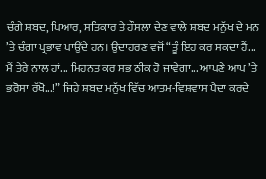ਚੰਗੇ ਸ਼ਬਦ, ਪਿਆਰ, ਸਤਿਕਾਰ ਤੇ ਹੌਸਲਾ ਦੇਣ ਵਾਲੇ ਸ਼ਬਦ ਮਨੁੱਖ ਦੇ ਮਨ ’ਤੇ ਚੰਗਾ ਪ੍ਰਭਾਵ ਪਾਉਂਦੇ ਹਨ। ਉਦਾਹਰਣ ਵਜੋਂ “ਤੂੰ ਇਹ ਕਰ ਸਕਦਾ ਹੈਂ... ਮੈਂ ਤੇਰੇ ਨਾਲ ਹਾਂ... ਮਿਹਨਤ ਕਰ ਸਭ ਠੀਕ ਹੋ ਜਾਵੇਗਾ... ਆਪਣੇ ਆਪ ’ਤੇ ਭਰੋਸਾ ਰੱਖੋ...!” ਜਿਹੇ ਸ਼ਬਦ ਮਨੁੱਖ ਵਿੱਚ ਆਤਮ-ਵਿਸ਼ਵਾਸ ਪੈਦਾ ਕਰਦੇ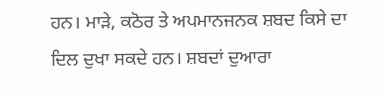ਹਨ। ਮਾੜੇ, ਕਠੋਰ ਤੇ ਅਪਮਾਨਜਨਕ ਸ਼ਬਦ ਕਿਸੇ ਦਾ ਦਿਲ ਦੁਖਾ ਸਕਦੇ ਹਨ। ਸ਼ਬਦਾਂ ਦੁਆਰਾ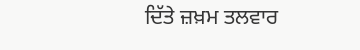ਦਿੱਤੇ ਜ਼ਖ਼ਮ ਤਲਵਾਰ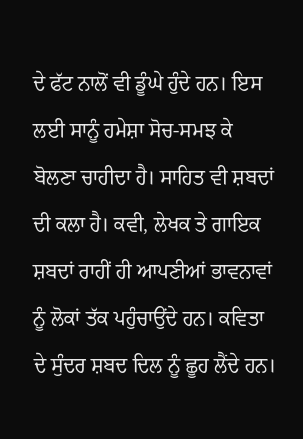ਦੇ ਫੱਟ ਨਾਲੋਂ ਵੀ ਡੂੰਘੇ ਹੁੰਦੇ ਹਨ। ਇਸ ਲਈ ਸਾਨੂੰ ਹਮੇਸ਼ਾ ਸੋਚ-ਸਮਝ ਕੇ ਬੋਲਣਾ ਚਾਹੀਦਾ ਹੈ। ਸਾਹਿਤ ਵੀ ਸ਼ਬਦਾਂ ਦੀ ਕਲਾ ਹੈ। ਕਵੀ, ਲੇਖਕ ਤੇ ਗਾਇਕ ਸ਼ਬਦਾਂ ਰਾਹੀਂ ਹੀ ਆਪਣੀਆਂ ਭਾਵਨਾਵਾਂ ਨੂੰ ਲੋਕਾਂ ਤੱਕ ਪਹੁੰਚਾਉਂਦੇ ਹਨ। ਕਵਿਤਾ ਦੇ ਸੁੰਦਰ ਸ਼ਬਦ ਦਿਲ ਨੂੰ ਛੂਹ ਲੈਂਦੇ ਹਨ।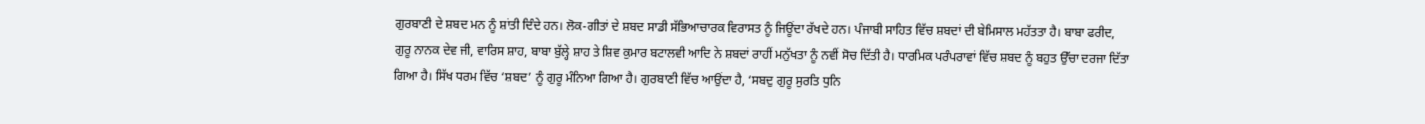ਗੁਰਬਾਣੀ ਦੇ ਸ਼ਬਦ ਮਨ ਨੂੰ ਸ਼ਾਂਤੀ ਦਿੰਦੇ ਹਨ। ਲੋਕ-ਗੀਤਾਂ ਦੇ ਸ਼ਬਦ ਸਾਡੀ ਸੱਭਿਆਚਾਰਕ ਵਿਰਾਸਤ ਨੂੰ ਜਿਊਂਦਾ ਰੱਖਦੇ ਹਨ। ਪੰਜਾਬੀ ਸਾਹਿਤ ਵਿੱਚ ਸ਼ਬਦਾਂ ਦੀ ਬੇਮਿਸਾਲ ਮਹੱਤਤਾ ਹੈ। ਬਾਬਾ ਫਰੀਦ, ਗੁਰੂ ਨਾਨਕ ਦੇਵ ਜੀ, ਵਾਰਿਸ ਸ਼ਾਹ, ਬਾਬਾ ਬੁੱਲ੍ਹੇ ਸ਼ਾਹ ਤੇ ਸ਼ਿਵ ਕੁਮਾਰ ਬਟਾਲਵੀ ਆਦਿ ਨੇ ਸ਼ਬਦਾਂ ਰਾਹੀਂ ਮਨੁੱਖਤਾ ਨੂੰ ਨਵੀਂ ਸੋਚ ਦਿੱਤੀ ਹੈ। ਧਾਰਮਿਕ ਪਰੰਪਰਾਵਾਂ ਵਿੱਚ ਸ਼ਬਦ ਨੂੰ ਬਹੁਤ ਉੱਚਾ ਦਰਜਾ ਦਿੱਤਾ ਗਿਆ ਹੈ। ਸਿੱਖ ਧਰਮ ਵਿੱਚ ‘ਸ਼ਬਦ’ ਨੂੰ ਗੁਰੂ ਮੰਨਿਆ ਗਿਆ ਹੈ। ਗੁਰਬਾਣੀ ਵਿੱਚ ਆਉਂਦਾ ਹੈ, ‘ਸਬਦੁ ਗੁਰੂ ਸੁਰਤਿ ਧੁਨਿ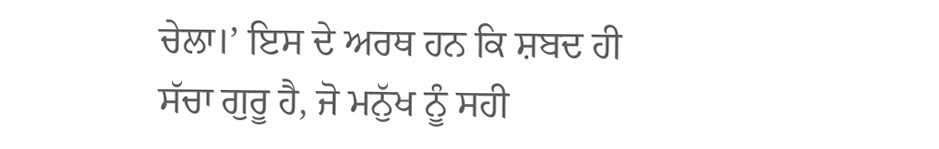ਚੇਲਾ।’ ਇਸ ਦੇ ਅਰਥ ਹਨ ਕਿ ਸ਼ਬਦ ਹੀ ਸੱਚਾ ਗੁਰੂ ਹੈ, ਜੋ ਮਨੁੱਖ ਨੂੰ ਸਹੀ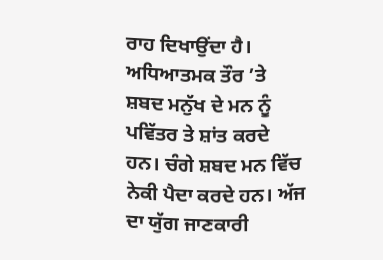ਰਾਹ ਦਿਖਾਉਂਦਾ ਹੈ। ਅਧਿਆਤਮਕ ਤੌਰ ’ਤੇ ਸ਼ਬਦ ਮਨੁੱਖ ਦੇ ਮਨ ਨੂੰ ਪਵਿੱਤਰ ਤੇ ਸ਼ਾਂਤ ਕਰਦੇ ਹਨ। ਚੰਗੇ ਸ਼ਬਦ ਮਨ ਵਿੱਚ ਨੇਕੀ ਪੈਦਾ ਕਰਦੇ ਹਨ। ਅੱਜ ਦਾ ਯੁੱਗ ਜਾਣਕਾਰੀ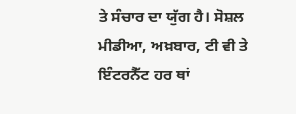ਤੇ ਸੰਚਾਰ ਦਾ ਯੁੱਗ ਹੈ। ਸੋਸ਼ਲ ਮੀਡੀਆ, ਅਖ਼ਬਾਰ, ਟੀ ਵੀ ਤੇ ਇੰਟਰਨੈੱਟ ਹਰ ਥਾਂ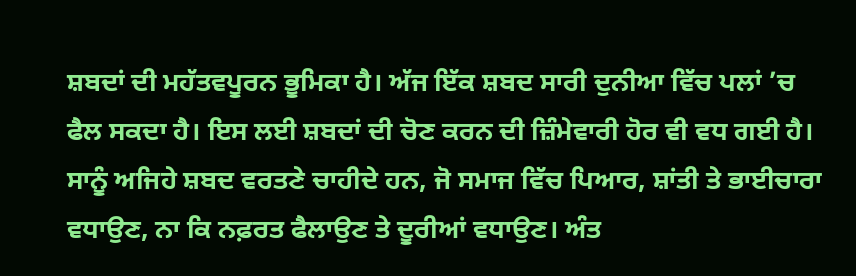ਸ਼ਬਦਾਂ ਦੀ ਮਹੱਤਵਪੂਰਨ ਭੂਮਿਕਾ ਹੈ। ਅੱਜ ਇੱਕ ਸ਼ਬਦ ਸਾਰੀ ਦੁਨੀਆ ਵਿੱਚ ਪਲਾਂ ’ਚ ਫੈਲ ਸਕਦਾ ਹੈ। ਇਸ ਲਈ ਸ਼ਬਦਾਂ ਦੀ ਚੋਣ ਕਰਨ ਦੀ ਜ਼ਿੰਮੇਵਾਰੀ ਹੋਰ ਵੀ ਵਧ ਗਈ ਹੈ। ਸਾਨੂੰ ਅਜਿਹੇ ਸ਼ਬਦ ਵਰਤਣੇ ਚਾਹੀਦੇ ਹਨ, ਜੋ ਸਮਾਜ ਵਿੱਚ ਪਿਆਰ, ਸ਼ਾਂਤੀ ਤੇ ਭਾਈਚਾਰਾ ਵਧਾਉਣ, ਨਾ ਕਿ ਨਫ਼ਰਤ ਫੈਲਾਉਣ ਤੇ ਦੂਰੀਆਂ ਵਧਾਉਣ। ਅੰਤ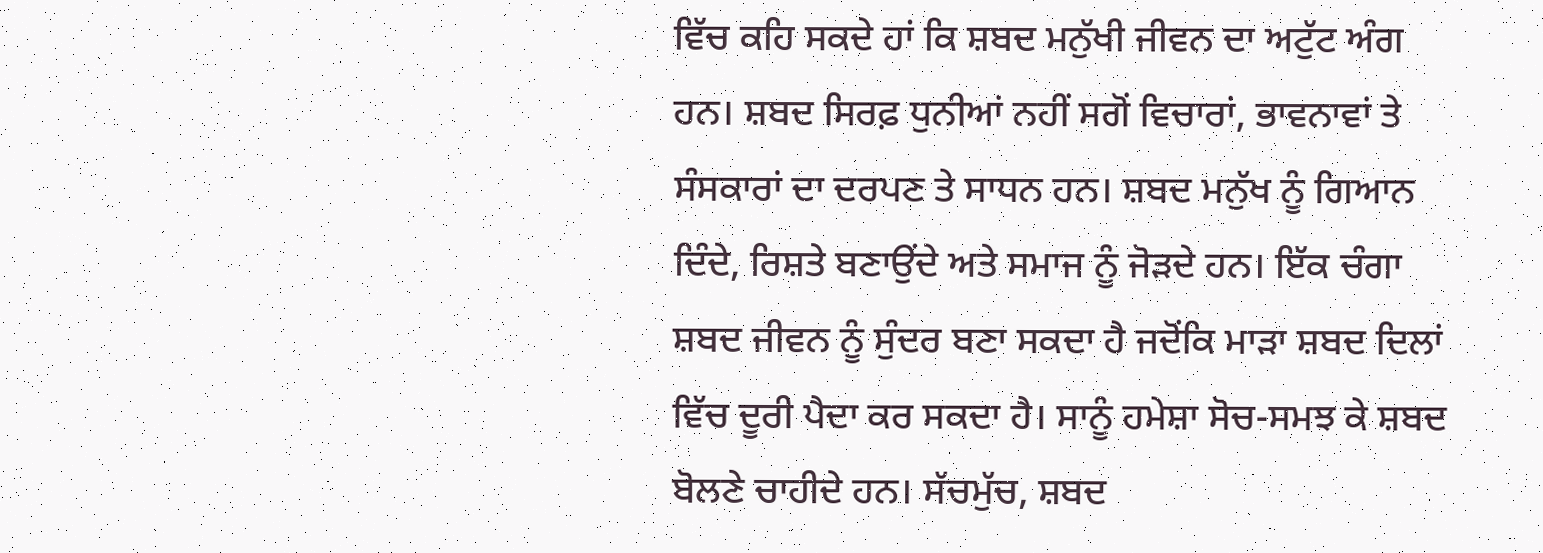ਵਿੱਚ ਕਹਿ ਸਕਦੇ ਹਾਂ ਕਿ ਸ਼ਬਦ ਮਨੁੱਖੀ ਜੀਵਨ ਦਾ ਅਟੁੱਟ ਅੰਗ ਹਨ। ਸ਼ਬਦ ਸਿਰਫ਼ ਧੁਨੀਆਂ ਨਹੀਂ ਸਗੋਂ ਵਿਚਾਰਾਂ, ਭਾਵਨਾਵਾਂ ਤੇ ਸੰਸਕਾਰਾਂ ਦਾ ਦਰਪਣ ਤੇ ਸਾਧਨ ਹਨ। ਸ਼ਬਦ ਮਨੁੱਖ ਨੂੰ ਗਿਆਨ ਦਿੰਦੇ, ਰਿਸ਼ਤੇ ਬਣਾਉਂਦੇ ਅਤੇ ਸਮਾਜ ਨੂੰ ਜੋੜਦੇ ਹਨ। ਇੱਕ ਚੰਗਾ ਸ਼ਬਦ ਜੀਵਨ ਨੂੰ ਸੁੰਦਰ ਬਣਾ ਸਕਦਾ ਹੈ ਜਦੋਂਕਿ ਮਾੜਾ ਸ਼ਬਦ ਦਿਲਾਂ ਵਿੱਚ ਦੂਰੀ ਪੈਦਾ ਕਰ ਸਕਦਾ ਹੈ। ਸਾਨੂੰ ਹਮੇਸ਼ਾ ਸੋਚ-ਸਮਝ ਕੇ ਸ਼ਬਦ ਬੋਲਣੇ ਚਾਹੀਦੇ ਹਨ। ਸੱਚਮੁੱਚ, ਸ਼ਬਦ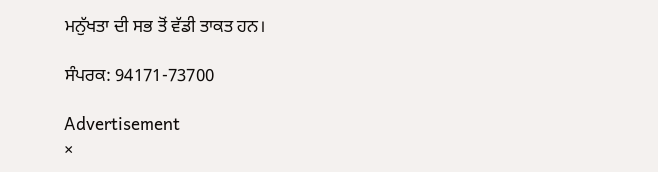ਮਨੁੱਖਤਾ ਦੀ ਸਭ ਤੋਂ ਵੱਡੀ ਤਾਕਤ ਹਨ।

ਸੰਪਰਕ: 94171-73700

Advertisement
×